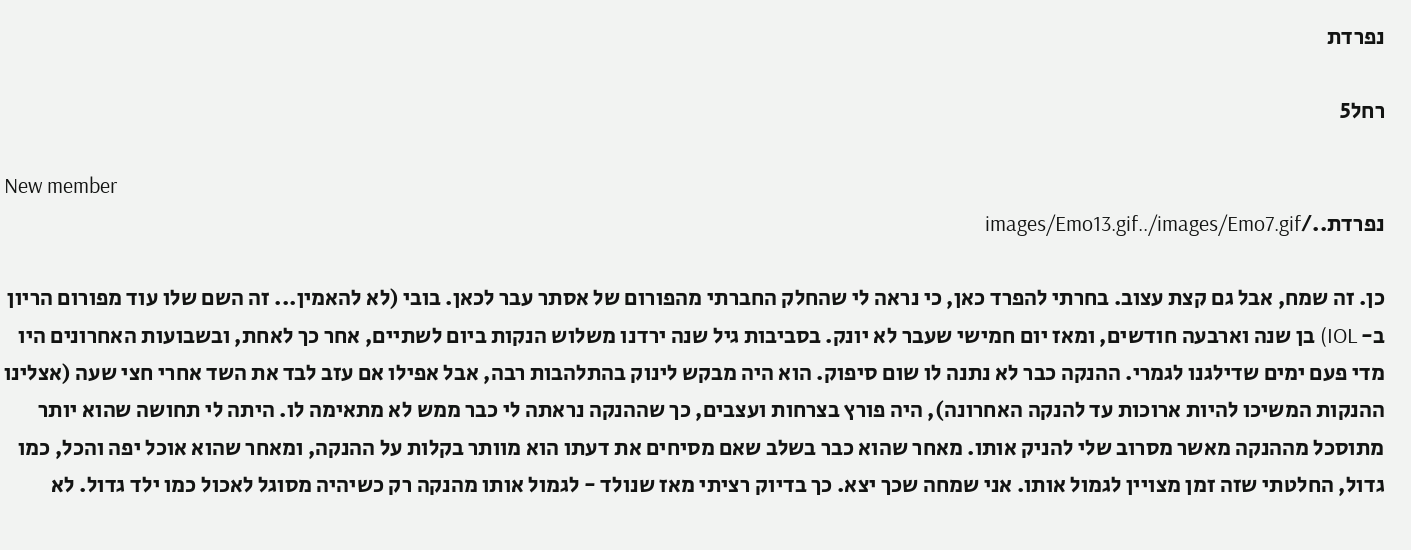נפרדת

רחל5

New member
נפרדת../images/Emo13.gif../images/Emo7.gif

כן. זה שמח, אבל גם קצת עצוב. בחרתי להפרד כאן, כי נראה לי שהחלק החברתי מהפורום של אסתר עבר לכאן. בובי (לא להאמין... זה השם שלו עוד מפורום הריון ב- IOL) בן שנה וארבעה חודשים, ומאז יום חמישי שעבר לא יונק. בסביבות גיל שנה ירדנו משלוש הנקות ביום לשתיים, אחר כך לאחת, ובשבועות האחרונים היו מדי פעם ימים שדילגנו לגמרי. ההנקה כבר לא נתנה לו שום סיפוק. הוא היה מבקש לינוק בהתלהבות רבה, אבל אפילו אם עזב לבד את השד אחרי חצי שעה (אצלינו ההנקות המשיכו להיות ארוכות עד להנקה האחרונה), היה פורץ בצרחות ועצבים, כך שההנקה נראתה לי כבר ממש לא מתאימה לו. היתה לי תחושה שהוא יותר מתוסכל מההנקה מאשר מסרוב שלי להניק אותו. מאחר שהוא כבר בשלב שאם מסיחים את דעתו הוא מוותר בקלות על ההנקה, ומאחר שהוא אוכל יפה והכל, כמו גדול, החלטתי שזה זמן מצויין לגמול אותו. אני שמחה שכך יצא. כך בדיוק רציתי מאז שנולד - לגמול אותו מהנקה רק כשיהיה מסוגל לאכול כמו ילד גדול. לא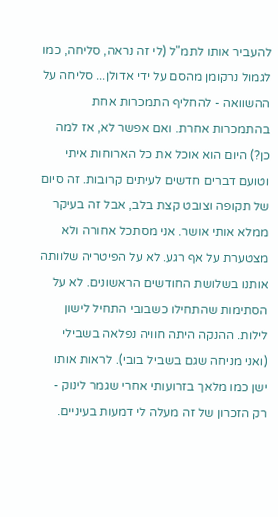להעביר אותו לתמ"ל (לי זה נראה, סליחה, כמו לגמול נרקומן מהסם על ידי אדולן... סליחה על ההשוואה - להחליף התמכרות אחת בהתמכרות אחרת. ואם אפשר לא, אז למה כן?) היום הוא אוכל את כל הארוחות איתי וטועם דברים חדשים לעיתים קרובות. זה סיום של תקופה וצובט קצת בלב, אבל זה בעיקר ממלא אותי אושר. אני מסתכל אחורה ולא מצטערת על אף רגע. לא על הפיטריה שלוותה אותנו בשלושת החודשים הראשונים. לא על הסתימות שהתחילו כשבובי התחיל לישון לילות. ההנקה היתה חוויה נפלאה בשבילי (ואני מניחה שגם בשביל בובי). לראות אותו ישן כמו מלאך בזרועותי אחרי שגמר לינוק - רק הזכרון של זה מעלה לי דמעות בעיניים.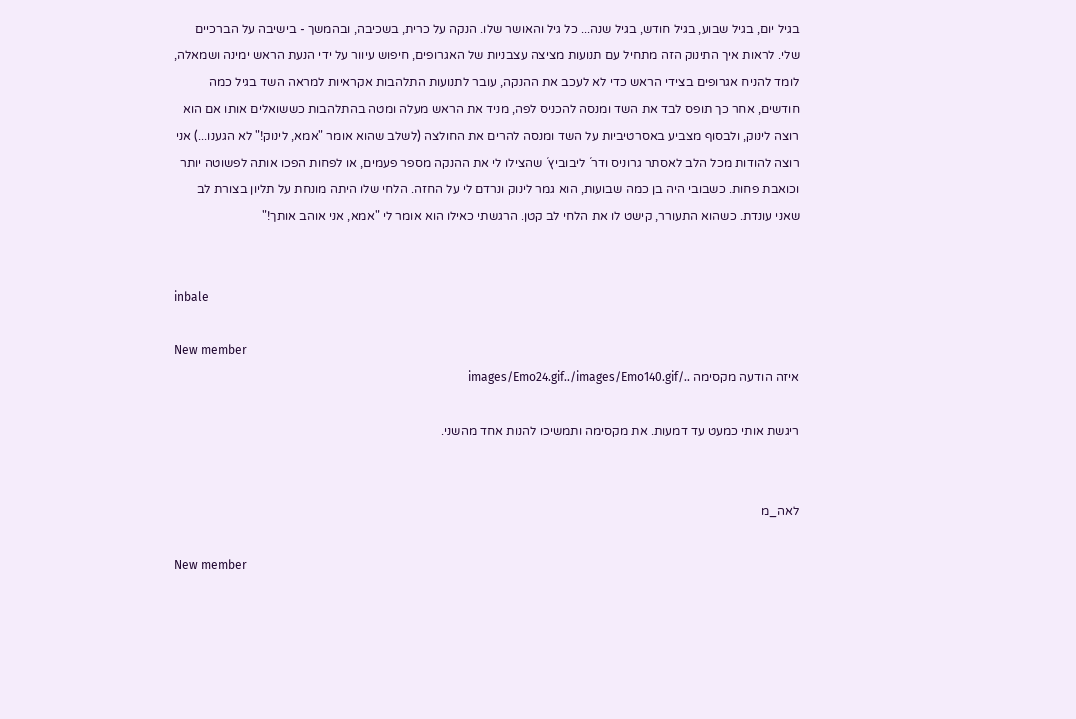בגיל יום, בגיל שבוע, בגיל חודש, בגיל שנה... כל גיל והאושר שלו. הנקה על כרית, בשכיבה, ובהמשך - בישיבה על הברכיים שלי. לראות איך התינוק הזה מתחיל עם תנועות מציצה עצבניות של האגרופים, חיפוש עיוור על ידי הנעת הראש ימינה ושמאלה, לומד להניח אגרופים בצידי הראש כדי לא לעכב את ההנקה, עובר לתנועות התלהבות אקראיות למראה השד בגיל כמה חודשים, אחר כך תופס לבד את השד ומנסה להכניס לפה, מניד את הראש מעלה ומטה בהתלהבות כששואלים אותו אם הוא רוצה לינוק, ולבסוף מצביע באסרטיביות על השד ומנסה להרים את החולצה (לשלב שהוא אומר "אמא, לינוק!" לא הגענו...) אני רוצה להודות מכל הלב לאסתר גרוניס ודר´ ליבוביץ´ שהצילו לי את ההנקה מספר פעמים, או לפחות הפכו אותה לפשוטה יותר וכואבת פחות. כשבובי היה בן כמה שבועות, הוא גמר לינוק ונרדם לי על החזה. הלחי שלו היתה מונחת על תליון בצורת לב שאני עונדת. כשהוא התעורר, קישט לו את הלחי לב קטן. הרגשתי כאילו הוא אומר לי "אמא, אני אוהב אותך!"


inbale

New member
איזה הודעה מקסימה ../images/Emo24.gif../images/Emo140.gif

ריגשת אותי כמעט עד דמעות. את מקסימה ותמשיכו להנות אחד מהשני.


לאה_מ

New member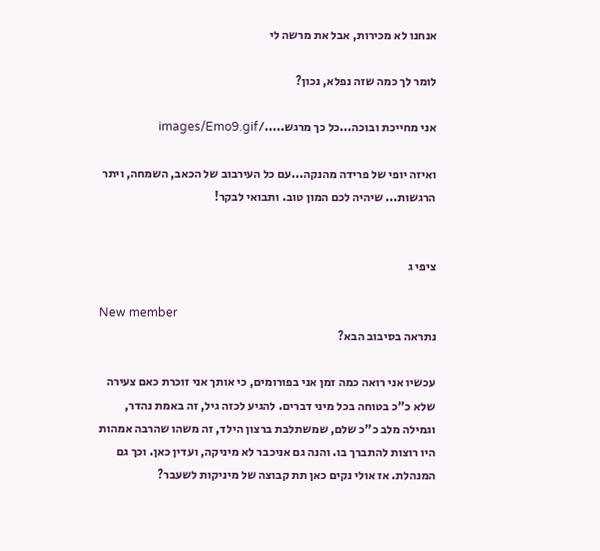אנחנו לא מכירות, אבל את מרשה לי

לומר לך כמה שזה נפלא, נכון?

אני מחייכת ובוכה...כל כך מרגש...../images/Emo9.gif

ואיזה יופי של פרידה מהנקה...עם כל העירבוב של הכאב, השמחה, ויתר הרגשות... שיהיה לכם המון טוב. ותבואי לבקר!


ציפי ג

New member
נתראה בסיבוב הבא?

עכשיו אני רואה כמה זמן אני בפורומים, כי אותך אני זוכרת כאם צעירה שלא כ"כ בטוחה בכל מיני דברים. להגיע לכזה גיל, זה באמת נהדר, וגמילה מלב כ"כ שלם, שמשתלבת ברצון הילד, זה משהו שהרבה אמהות היו רוצות להתברך בו. והנה גם אניכבר לא מיניקה, ועדין כאן. וכך גם המנהלת. אז אולי נקים כאן תת קבוצה של מיניקות לשעבר?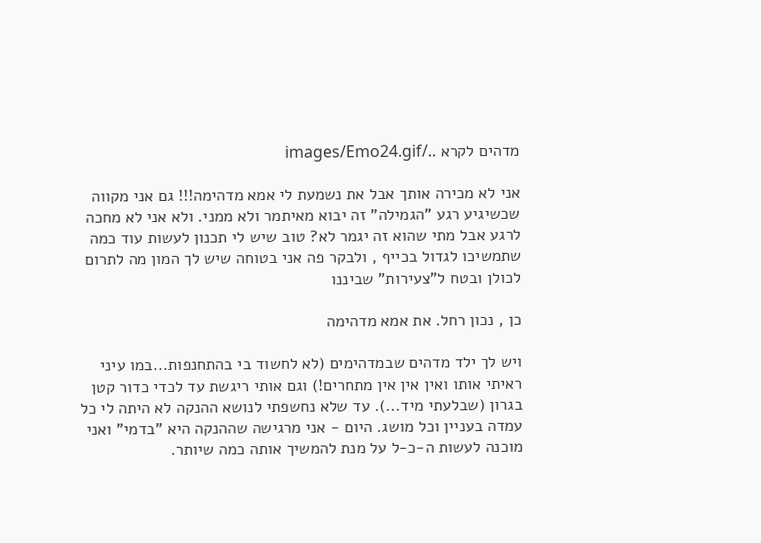מדהים לקרא ../images/Emo24.gif

אני לא מכירה אותך אבל את נשמעת לי אמא מדהימה!!! גם אני מקווה שכשיגיע רגע "הגמילה" זה יבוא מאיתמר ולא ממני. ולא אני לא מחכה לרגע אבל מתי שהוא זה יגמר לא? טוב שיש לי תכנון לעשות עוד כמה
שתמשיכו לגדול בכייף , ולבקר פה אני בטוחה שיש לך המון מה לתרום לכולן ובטח ל"צעירות" שביננו

כן , נכון רחל. את אמא מדהימה

ויש לך ילד מדהים שבמדהימים (לא לחשוד בי בהתחנפות...במו עיני ראיתי אותו ואין אין אין מתחרים!) וגם אותי ריגשת עד לכדי כדור קטן בגרון (שבלעתי מיד...). עד שלא נחשפתי לנושא ההנקה לא היתה לי כל עמדה בעניין וכל מושג. היום - אני מרגישה שההנקה היא "בדמי" ואני מוכנה לעשות ה-כ-ל על מנת להמשיך אותה כמה שיותר.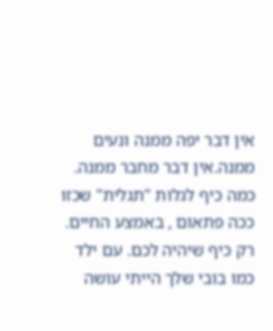אין דבר יפה ממנה ונעים ממנה.אין דבר מחבר ממנה. כמה כיף לגלות "תגלית" שכזו ככה פתאום , באמצע החיים. רק כיף שיהיה לכם. עם ילד כמו בובי שלך הייתי עושה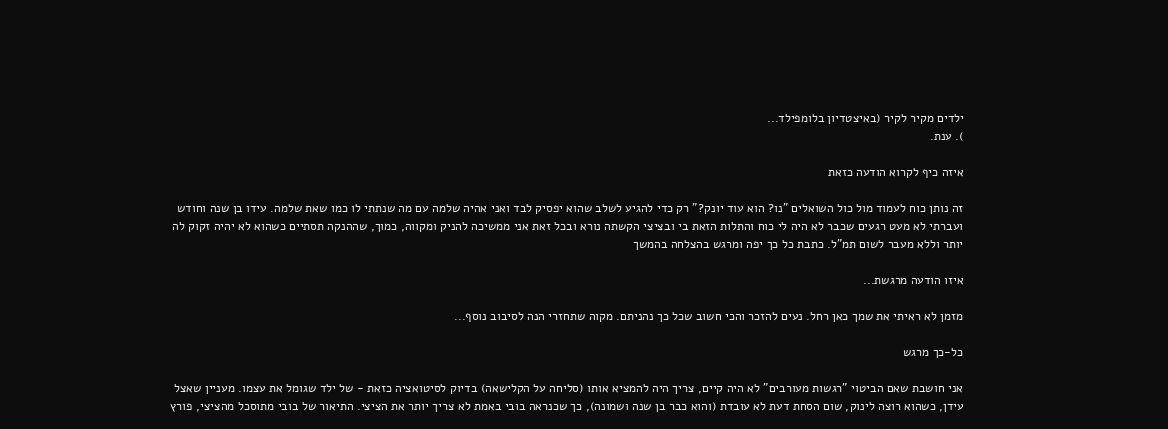ילדים מקיר לקיר (באיצטדיון בלומפילד...
). ענת.

איזה כיף לקרוא הודעה כזאת

זה נותן כוח לעמוד מול כול השואלים "נו? הוא עוד יונק?" רק כדי להגיע לשלב שהוא יפסיק לבד ואני אהיה שלמה עם מה שנתתי לו כמו שאת שלמה. עידו בן שנה וחודש ועברתי לא מעט רגעים שכבר לא היה לי כוח והתלות הזאת בי ובציצי הקשתה נורא ובכל זאת אני ממשיכה להניק ומקווה, כמוך, שההנקה תסתיים כשהוא לא יהיה זקוק לה יותר וללא מעבר לשום תמ"ל. כתבת כל כך יפה ומרגש בהצלחה בהמשך

איזו הודעה מרגשת...

מזמן לא ראיתי את שמך כאן רחל. נעים להזכר והכי חשוב שכל כך נהניתם. מקוה שתחזרי הנה לסיבוב נוסף...

כל-כך מרגש

אני חושבת שאם הביטוי "רגשות מעורבים" לא היה קיים, צריך היה להמציא אותו (סליחה על הקלישאה) בדיוק לסיטואציה כזאת - של ילד שגומל את עצמו. מעניין שאצל עידן, כשהוא רוצה לינוק, שום הסחת דעת לא עובדת (והוא כבר בן שנה ושמונה), כך שכנראה בובי באמת לא צריך יותר את הציצי. התיאור של בובי מתוסכל מהציצי, פורץ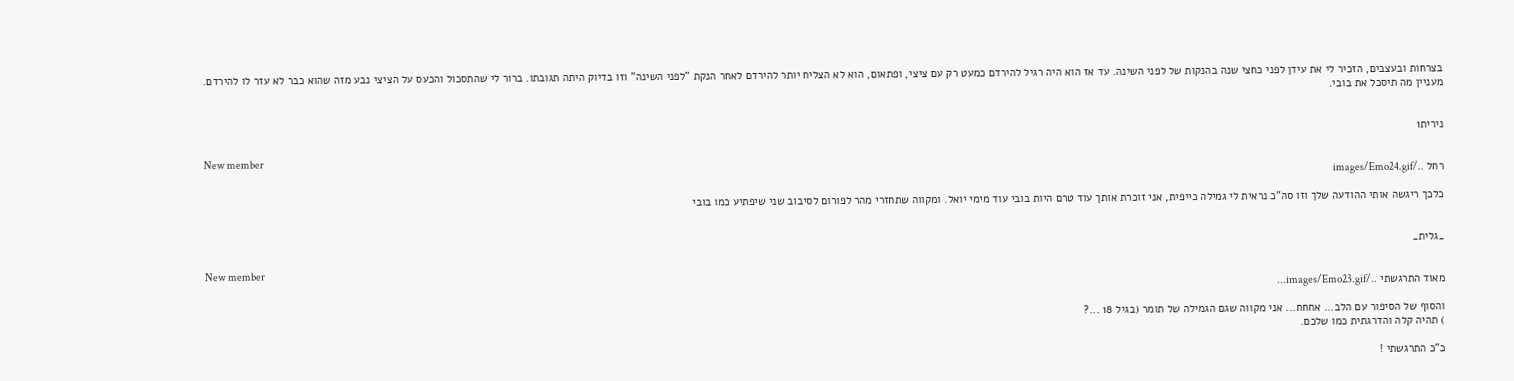בצרחות ובעצבים, הזכיר לי את עידן לפני כחצי שנה בהנקות של לפני השינה. עד אז הוא היה רגיל להירדם כמעט רק עם ציצי, ופתאום, הוא לא הצליח יותר להירדם לאחר הנקת "לפני השינה" וזו בדיוק היתה תגובתו. ברור לי שהתסכול והכעס על הציצי נבע מזה שהוא כבר לא עזר לו להירדם. מעניין מה תיסכל את בובי.


נירית1

New member
רחל ../images/Emo24.gif

כלכך ריגשה אותי ההודעה שלך וזו סה"כ נראית לי גמילה כייפית, אני זוכרת אותך עוד טרם היות בובי עוד מימי יואל. ומקווה שתחזרי מהר לפורום לסיבוב שני שיפתיע כמו בובי


_גלית_

New member
מאוד התרגשתי ../images/Emo23.gif...

והסוף של הסיפור עם הלב... אחחח... אני מקווה שגם הגמילה של תומר (בגיל 18 ...?
) תהיה קלה והדרגתית כמו שלכם.

כ"כ התרגשתי !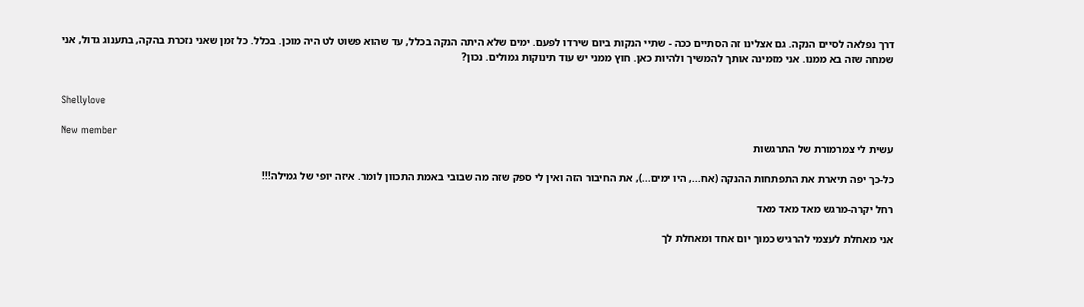דרך נפלאה לסיים הנקה. גם אצלינו זה הסתיים ככה - שתיי הנקות ביום שירדו לפעם. ימים שלא היתה הנקה בכלל, עד שהוא פשוט לט היה מוכן. בכלל. כל זמן שאני נזכרת בהקה, בתענוג גדול, אני שמחה שזה בא ממנו. אני מזמינה אותך להמשיך ולהיות כאן. חוץ ממני יש עוד תינוקות גמולים. נכון?


Shellylove

New member
עשית לי צמרמורת של התרגשות

כל-כך יפה תיארת את התפתחות ההנקה (אח..., היו ימים...), את החיבור הזה ואין לי ספק שזה מה שבובי באמת התכוון לומר. איזה יופי של גמילה!!!

רחל יקרה-מרגש מאד מאד מאד

אני מאחלת לעצמי להרגיש כמוך יום אחד ומאחלת לך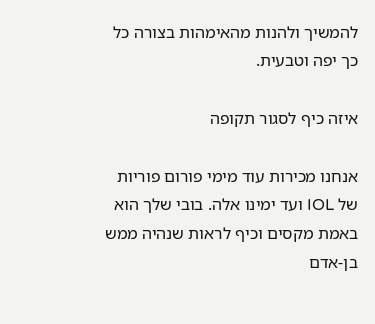להמשיך ולהנות מהאימהות בצורה כל כך יפה וטבעית.

איזה כיף לסגור תקופה

אנחנו מכירות עוד מימי פורום פוריות של IOL ועד ימינו אלה. בובי שלך הוא באמת מקסים וכיף לראות שנהיה ממש בן-אדם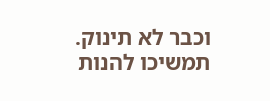וכבר לא תינוק. תמשיכו להנות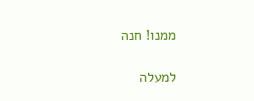ממנו! חנה

למעלה